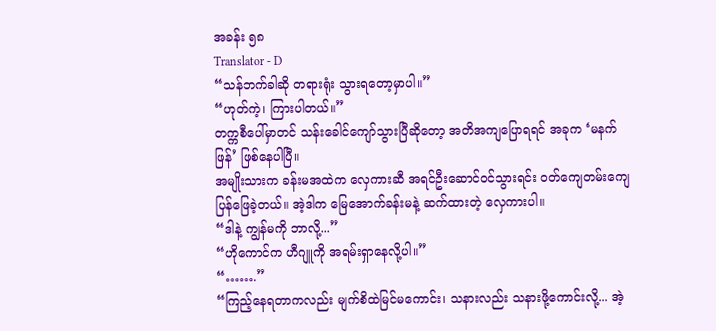အခန်း ၅၈
Translator - D
“သန်ဘက်ခါဆို တရားရုံး သွားရတော့မှာပါ။”
“ဟုတ်ကဲ့၊ ကြားပါတယ်။”
တက္ကစီပေါ်မှာတင် သန်းခေါင်ကျော်သွားပြီဆိုတော့ အတိအကျပြောရရင် အခုက ‘မနက်ဖြန်’ ဖြစ်နေပါပြီ။
အမျိုးသားက ခန်းမအထဲက လှေကားဆီ အရင်ဦးဆောင်ဝင်သွားရင်း ဝတ်ကျေတမ်းကျေ ပြန်ဖြေခဲ့တယ်။ အဲ့ဒါက မြေအောက်ခန်းမနဲ့ ဆက်ထားတဲ့ လှေကားပါ။
“ဒါနဲ့ ကျွန်မကို ဘာလို့...”
“ဟိုကောင်က ဟီဂျူကို အရမ်းရှာနေလို့ပါ။”
“…….”
“ကြည့်နေရတာကလည်း မျက်စိထဲမြင်မကောင်း၊ သနားလည်း သနားဖို့ကောင်းလို့... အဲ့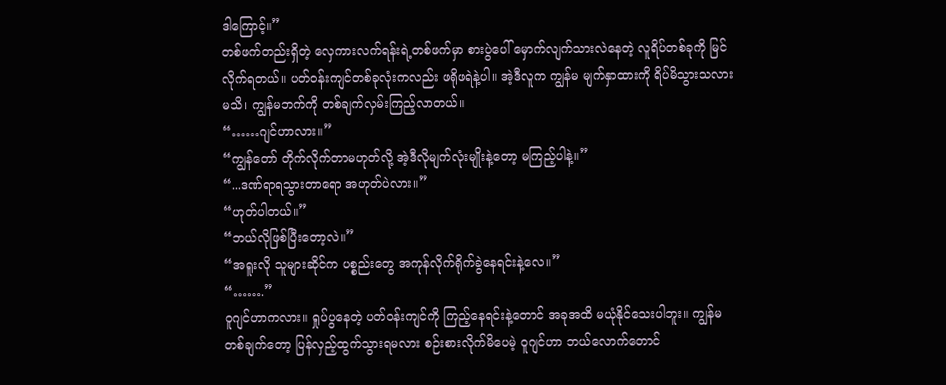ဒါကြောင့်။”
တစ်ဖက်တည်းရှိတဲ့ လှေကားလက်ရန်းရဲ့တစ်ဖက်မှာ စားပွဲပေါ် မှောက်လျက်သားလဲနေတဲ့ လူရိပ်တစ်ခုကို မြင်လိုက်ရတယ်။ ပတ်ဝန်းကျင်တစ်ခုလုံးကလည်း ဖရိုဖရဲနဲ့ပါ။ အဲ့ဒီလူက ကျွန်မ မျက်နှာထားကို ရိပ်မိသွားသလားမသိ၊ ကျွန်မဘက်ကို တစ်ချက်လှမ်းကြည့်လာတယ်။
“……ဂျင်ဟာလား။”
“ကျွန်တော် တိုက်လိုက်တာမဟုတ်လို့ အဲ့ဒီလိုမျက်လုံးမျိုးနဲ့တော့ မကြည့်ပါနဲ့။”
“...ဒဏ်ရာရသွားတာရော အဟုတ်ပဲလား။”
“ဟုတ်ပါတယ်။”
“ဘယ်လိုဖြစ်ပြီးတော့လဲ။”
“အရူးလို သူများဆိုင်က ပစ္စည်းတွေ အကုန်လိုက်ရိုက်ခွဲနေရင်းနဲ့လေ။”
“…….”
ဝူဂျင်ဟာကလား။ ရှုပ်ပွနေတဲ့ ပတ်ဝန်းကျင်ကို ကြည့်နေရင်းနဲ့တောင် အခုအထိ မယုံနိုင်သေးပါဘူး။ ကျွန်မ တစ်ချက်တော့ ပြန်လှည့်ထွက်သွားရမလား စဉ်းစားလိုက်မိပေမဲ့ ဝူဂျင်ဟာ ဘယ်လောက်တောင်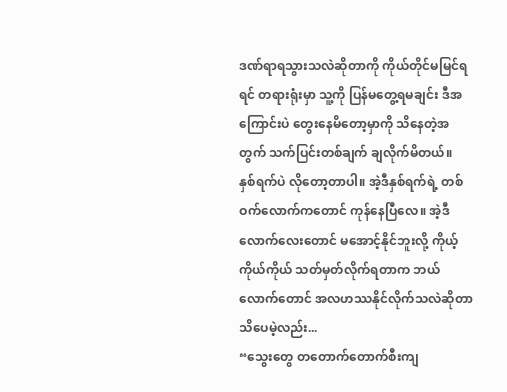ဒဏ်ရာရသွားသလဲဆိုတာကို ကိုယ်တိုင်မမြင်ရရင် တရားရုံးမှာ သူ့ကို ပြန်မတွေ့ရမချင်း ဒီအကြောင်းပဲ တွေးနေမိတော့မှာကို သိနေတဲ့အတွက် သက်ပြင်းတစ်ချက် ချလိုက်မိတယ်။
နှစ်ရက်ပဲ လိုတော့တာပါ။ အဲ့ဒီနှစ်ရက်ရဲ့ တစ်ဝက်လောက်ကတောင် ကုန်နေပြီလေ။ အဲ့ဒီလောက်လေးတောင် မအောင့်နိုင်ဘူးလို့ ကိုယ့်ကိုယ်ကိုယ် သတ်မှတ်လိုက်ရတာက ဘယ်လောက်တောင် အလဟဿနိုင်လိုက်သလဲဆိုတာ သိပေမဲ့လည်း...
“သွေးတွေ တတောက်တောက်စီးကျ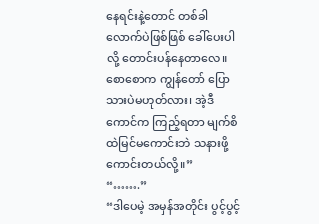နေရင်းနဲ့တောင် တစ်ခါလောက်ပဲဖြစ်ဖြစ် ခေါ်ပေးပါလို့ တောင်းပန်နေတာလေ။ စောစောက ကျွန်တော် ပြောသားပဲမဟုတ်လား၊ အဲ့ဒီကောင်က ကြည့်ရတာ မျက်စိထဲမြင်မကောင်းဘဲ သနားဖို့ကောင်းတယ်လို့။”
“…….”
“ဒါပေမဲ့ အမှန်အတိုင်း ပွင့်ပွင့်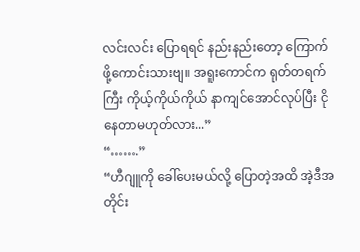လင်းလင်း ပြောရရင် နည်းနည်းတော့ ကြောက်ဖို့ကောင်းသားဗျ။ အရူးကောင်က ရုတ်တရက်ကြီး ကိုယ့်ကိုယ်ကိုယ် နာကျင်အောင်လုပ်ပြီး ငိုနေတာမဟုတ်လား...”
“…….”
“ဟီဂျူကို ခေါ်ပေးမယ်လို့ ပြောတဲ့အထိ အဲ့ဒီအတိုင်း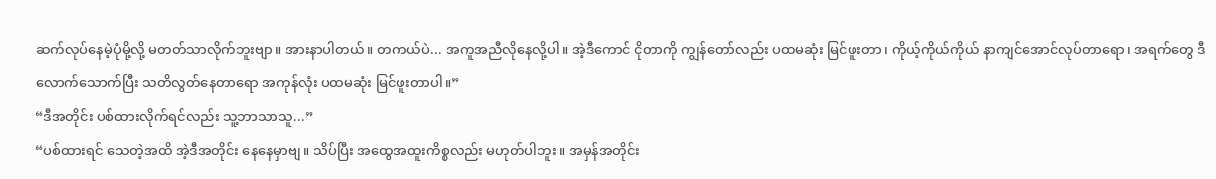ဆက်လုပ်နေမဲ့ပုံမို့လို့ မတတ်သာလိုက်ဘူးဗျာ။ အားနာပါတယ်။ တကယ်ပဲ... အကူအညီလိုနေလို့ပါ။ အဲ့ဒီကောင် ငိုတာကို ကျွန်တော်လည်း ပထမဆုံး မြင်ဖူးတာ၊ ကိုယ့်ကိုယ်ကိုယ် နာကျင်အောင်လုပ်တာရော၊ အရက်တွေ ဒီလောက်သောက်ပြီး သတိလွတ်နေတာရော အကုန်လုံး ပထမဆုံး မြင်ဖူးတာပါ။”
“ဒီအတိုင်း ပစ်ထားလိုက်ရင်လည်း သူ့ဘာသာသူ...”
“ပစ်ထားရင် သေတဲ့အထိ အဲ့ဒီအတိုင်း နေနေမှာဗျ။ သိပ်ပြီး အထွေအထူးကိစ္စလည်း မဟုတ်ပါဘူး။ အမှန်အတိုင်း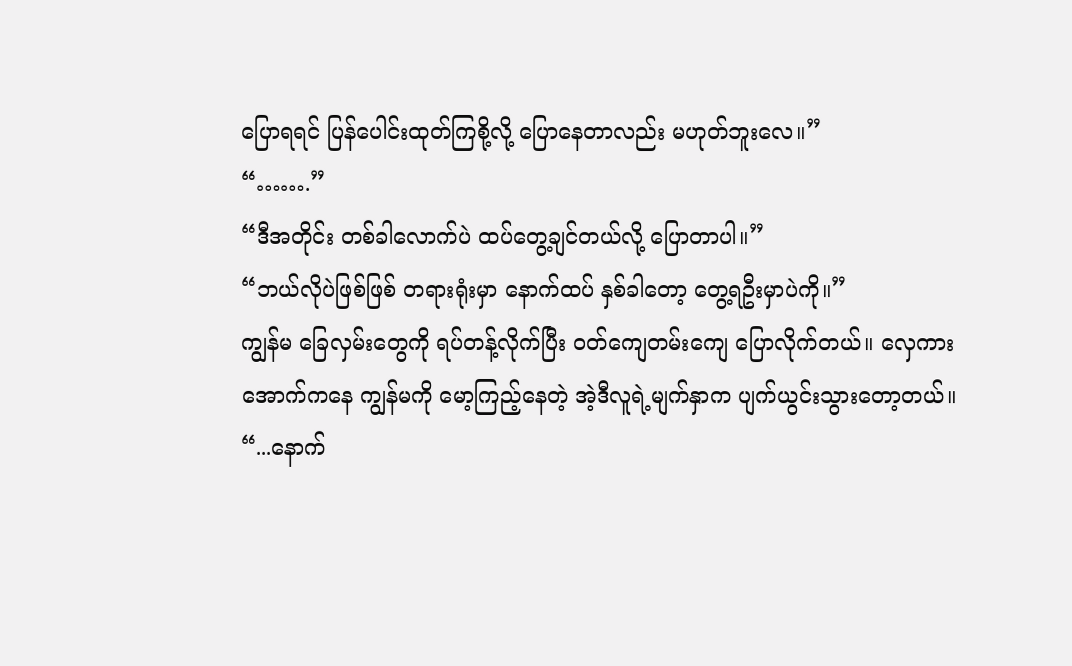ပြောရရင် ပြန်ပေါင်းထုတ်ကြစို့လို့ ပြောနေတာလည်း မဟုတ်ဘူးလေ။”
“…….”
“ဒီအတိုင်း တစ်ခါလောက်ပဲ ထပ်တွေ့ချင်တယ်လို့ ပြောတာပါ။”
“ဘယ်လိုပဲဖြစ်ဖြစ် တရားရုံးမှာ နောက်ထပ် နှစ်ခါတော့ တွေ့ရဦးမှာပဲကို။”
ကျွန်မ ခြေလှမ်းတွေကို ရပ်တန့်လိုက်ပြီး ဝတ်ကျေတမ်းကျေ ပြောလိုက်တယ်။ လှေကားအောက်ကနေ ကျွန်မကို မော့ကြည့်နေတဲ့ အဲ့ဒီလူရဲ့မျက်နှာက ပျက်ယွင်းသွားတော့တယ်။
“...နောက်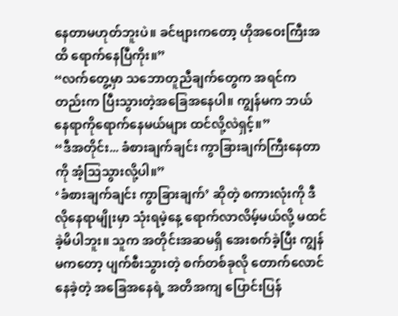နေတာမဟုတ်ဘူးပဲ။ ခင်ဗျားကတော့ ဟိုအဝေးကြီးအထိ ရောက်နေပြီကိုး။”
“လက်တွေ့မှာ သဘောတူညီချက်တွေက အရင်ကတည်းက ပြီးသွားတဲ့အခြေအနေပါ။ ကျွန်မက ဘယ်နေရာကိုရောက်နေမယ်များ ထင်လို့လဲရှင့်။”
“ဒီအတိုင်း... ခံစားချက်ချင်း ကွာခြားချက်ကြီးနေတာကို အံ့သြသွားလို့ပါ။”
‘ခံစားချက်ချင်း ကွာခြားချက်’ ဆိုတဲ့ စကားလုံးကို ဒီလိုနေရာမျိုးမှာ သုံးရမဲ့နေ့ ရောက်လာလိမ့်မယ်လို့ မထင်ခဲ့မိပါဘူး။ သူက အတိုင်းအဆမရှိ အေးစက်ခဲ့ပြီး ကျွန်မကတော့ ပျက်စီးသွားတဲ့ စက်တစ်ခုလို တောက်လောင်နေခဲ့တဲ့ အခြေအနေရဲ့ အတိအကျ ပြောင်းပြန်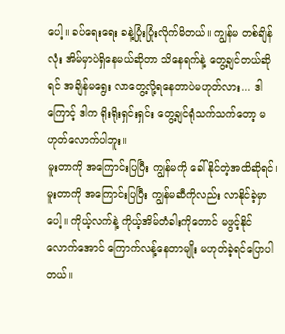ပေါ့။ ခပ်ရေးရေး ခနဲ့ပြုံးပြုံးလိုက်မိတယ်။ ကျွန်မ တစ်ချိန်လုံး အိမ်မှာပဲရှိနေမယ်ဆိုတာ သိနေရက်နဲ့ တွေ့ချင်တယ်ဆိုရင် အချိန်မရွေး လာတွေ့လို့ရနေတာပဲမဟုတ်လား... ဒါကြောင့် ဒါက ရိုးရိုးရှင်းရှင်း တွေ့ချင်ရုံသက်သက်တော့ မဟုတ်လောက်ပါဘူး။
မူးတာကို အကြောင်းပြပြီး ကျွန်မကို ခေါ်နိုင်တဲ့အထိဆိုရင်၊ မူးတာကို အကြောင်းပြပြီး ကျွန်မဆီကိုလည်း လာနိုင်ခဲ့မှာပေါ့။ ကိုယ့်လက်နဲ့ ကိုယ့်အိမ်တံခါးကိုတောင် မဖွင့်နိုင်လောက်အောင် ကြောက်လန့်နေတာမျိုး မဟုတ်ခဲ့ရင်ပြောပါတယ်။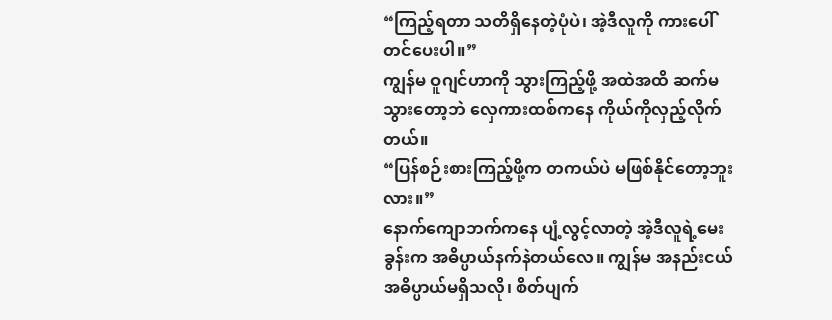“ကြည့်ရတာ သတိရှိနေတဲ့ပုံပဲ၊ အဲ့ဒီလူကို ကားပေါ်တင်ပေးပါ။”
ကျွန်မ ဝူဂျင်ဟာကို သွားကြည့်ဖို့ အထဲအထိ ဆက်မသွားတော့ဘဲ လှေကားထစ်ကနေ ကိုယ်ကိုလှည့်လိုက်တယ်။
“ပြန်စဉ်းစားကြည့်ဖို့က တကယ်ပဲ မဖြစ်နိုင်တော့ဘူးလား။”
နောက်ကျောဘက်ကနေ ပျံ့လွင့်လာတဲ့ အဲ့ဒီလူရဲ့မေးခွန်းက အဓိပ္ပာယ်နက်နဲတယ်လေ။ ကျွန်မ အနည်းငယ် အဓိပ္ပာယ်မရှိသလို၊ စိတ်ပျက်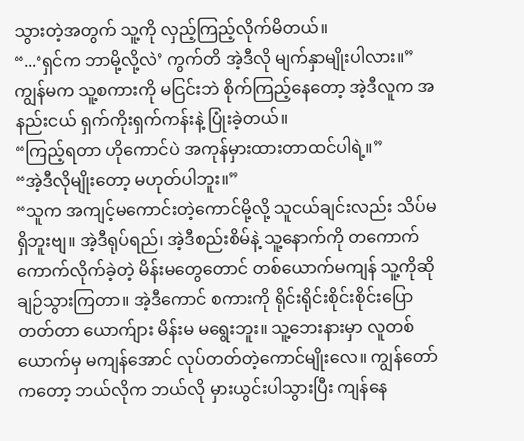သွားတဲ့အတွက် သူ့ကို လှည့်ကြည့်လိုက်မိတယ်။
“...‘ရှင်က ဘာမို့လို့လဲ’ ကွက်တိ အဲ့ဒီလို မျက်နှာမျိုးပါလား။”
ကျွန်မက သူ့စကားကို မငြင်းဘဲ စိုက်ကြည့်နေတော့ အဲ့ဒီလူက အနည်းငယ် ရှက်ကိုးရှက်ကန်းနဲ့ ပြုံးခဲ့တယ်။
“ကြည့်ရတာ ဟိုကောင်ပဲ အကုန်မှားထားတာထင်ပါရဲ့။”
“အဲ့ဒီလိုမျိုးတော့ မဟုတ်ပါဘူး။”
“သူက အကျင့်မကောင်းတဲ့ကောင်မို့လို့ သူငယ်ချင်းလည်း သိပ်မရှိဘူးဗျ။ အဲ့ဒီရုပ်ရည်၊ အဲ့ဒီစည်းစိမ်နဲ့ သူ့နောက်ကို တကောက်ကောက်လိုက်ခဲ့တဲ့ မိန်းမတွေတောင် တစ်ယောက်မကျန် သူ့ကိုဆို ချဉ်သွားကြတာ။ အဲ့ဒီကောင် စကားကို ရိုင်းရိုင်းစိုင်းစိုင်းပြောတတ်တာ ယောက်ျား မိန်းမ မရွေးဘူး။ သူ့ဘေးနားမှာ လူတစ်ယောက်မှ မကျန်အောင် လုပ်တတ်တဲ့ကောင်မျိုးလေ။ ကျွန်တော်ကတော့ ဘယ်လိုက ဘယ်လို မှားယွင်းပါသွားပြီး ကျန်နေ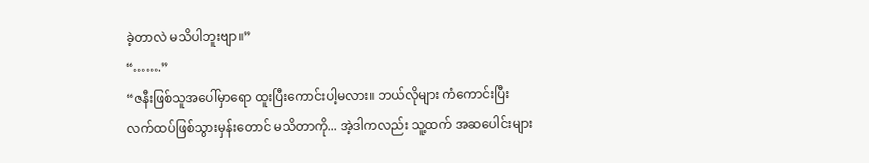ခဲ့တာလဲ မသိပါဘူးဗျာ။”
“…….”
“ဇနီးဖြစ်သူအပေါ်မှာရော ထူးပြီးကောင်းပါ့မလား။ ဘယ်လိုများ ကံကောင်းပြီး လက်ထပ်ဖြစ်သွားမှန်းတောင် မသိတာကို... အဲ့ဒါကလည်း သူ့ထက် အဆပေါင်းများ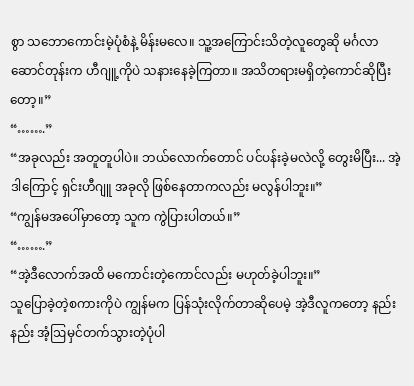စွာ သဘောကောင်းမဲ့ပုံစံနဲ့ မိန်းမလေ။ သူ့အကြောင်းသိတဲ့လူတွေဆို မင်္ဂလာဆောင်တုန်းက ဟီဂျူ့ကိုပဲ သနားနေခဲ့ကြတာ။ အသိတရားမရှိတဲ့ကောင်ဆိုပြီးတော့။”
“…….”
“အခုလည်း အတူတူပါပဲ။ ဘယ်လောက်တောင် ပင်ပန်းခဲ့မလဲလို့ တွေးမိပြီး... အဲ့ဒါကြောင့် ရှင်းဟီဂျူ အခုလို ဖြစ်နေတာကလည်း မလွန်ပါဘူး။”
“ကျွန်မအပေါ်မှာတော့ သူက ကွဲပြားပါတယ်။”
“…….”
“အဲ့ဒီလောက်အထိ မကောင်းတဲ့ကောင်လည်း မဟုတ်ခဲ့ပါဘူး။”
သူပြောခဲ့တဲ့စကားကိုပဲ ကျွန်မက ပြန်သုံးလိုက်တာဆိုပေမဲ့ အဲ့ဒီလူကတော့ နည်းနည်း အံ့ဩမှင်တက်သွားတဲ့ပုံပါ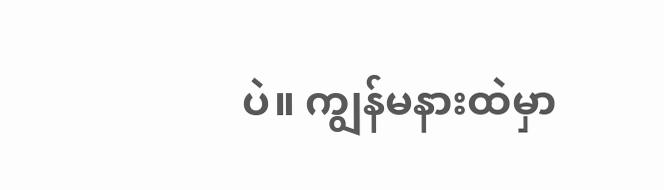ပဲ။ ကျွန်မနားထဲမှာ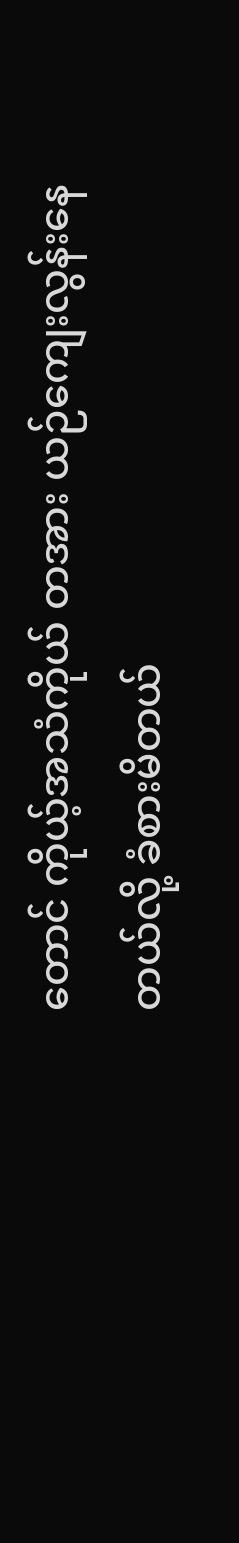တောင် ကိုယ့်အသံကိုယ် တအား ယဉ်ကျေးလွန်းနေတယ်လို့ ခံစားမိတယ်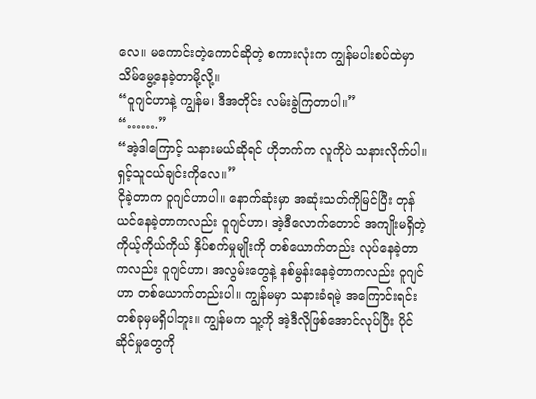လေ။ မကောင်းတဲ့ကောင်ဆိုတဲ့ စကားလုံးက ကျွန်မပါးစပ်ထဲမှာ သိမ်မွေ့နေခဲ့တာမို့လို့။
“ဝူဂျင်ဟာနဲ့ ကျွန်မ၊ ဒီအတိုင်း လမ်းခွဲကြတာပါ။”
“…….”
“အဲ့ဒါကြောင့် သနားမယ်ဆိုရင် ဟိုဘက်က လူကိုပဲ သနားလိုက်ပါ။ ရှင့်သူငယ်ချင်းကိုလေ။”
ငိုခဲ့တာက ဝူဂျင်ဟာပါ။ နောက်ဆုံးမှာ အဆုံးသတ်ကိုမြင်ပြီး တုန်ယင်နေခဲ့တာကလည်း ဝူဂျင်ဟာ၊ အဲ့ဒီလောက်တောင် အကျိုးမရှိတဲ့ ကိုယ့်ကိုယ်ကိုယ် နှိပ်စက်မှုမျိုးကို တစ်ယောက်တည်း လုပ်နေခဲ့တာကလည်း ဝူဂျင်ဟာ၊ အလွမ်းတွေနဲ့ နစ်မွန်းနေခဲ့တာကလည်း ဝူဂျင်ဟာ တစ်ယောက်တည်းပါ။ ကျွန်မမှာ သနားခံရမဲ့ အကြောင်းရင်း တစ်ခုမှမရှိပါဘူး။ ကျွန်မက သူ့ကို အဲ့ဒီလိုဖြစ်အောင်လုပ်ပြီး ပိုင်ဆိုင်မှုတွေကို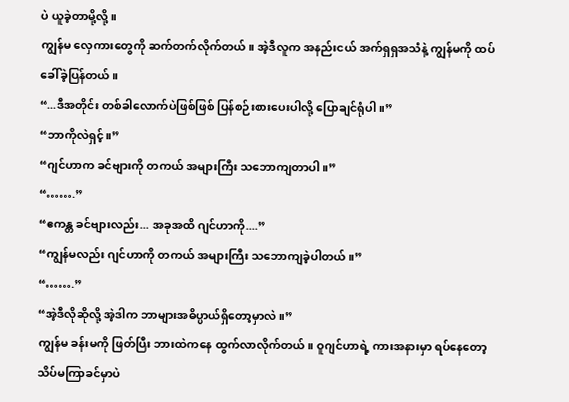ပဲ ယူခဲ့တာမို့လို့။
ကျွန်မ လှေကားတွေကို ဆက်တက်လိုက်တယ်။ အဲ့ဒီလူက အနည်းငယ် အက်ရှရှအသံနဲ့ ကျွန်မကို ထပ်ခေါ်ခဲ့ပြန်တယ်။
“...ဒီအတိုင်း တစ်ခါလောက်ပဲဖြစ်ဖြစ် ပြန်စဉ်းစားပေးပါလို့ ပြောချင်ရုံပါ။”
“ဘာကိုလဲရှင့်။”
“ဂျင်ဟာက ခင်ဗျားကို တကယ် အများကြီး သဘောကျတာပါ။”
“…….”
“ဧကန္တ ခင်ဗျားလည်း... အခုအထိ ဂျင်ဟာကို....”
“ကျွန်မလည်း ဂျင်ဟာကို တကယ် အများကြီး သဘောကျခဲ့ပါတယ်။”
“…….”
“အဲ့ဒီလိုဆိုလို့ အဲ့ဒါက ဘာများအဓိပ္ပာယ်ရှိတော့မှာလဲ။”
ကျွန်မ ခန်းမကို ဖြတ်ပြီး ဘားထဲကနေ ထွက်လာလိုက်တယ်။ ဝူဂျင်ဟာရဲ့ ကားအနားမှာ ရပ်နေတော့ သိပ်မကြာခင်မှာပဲ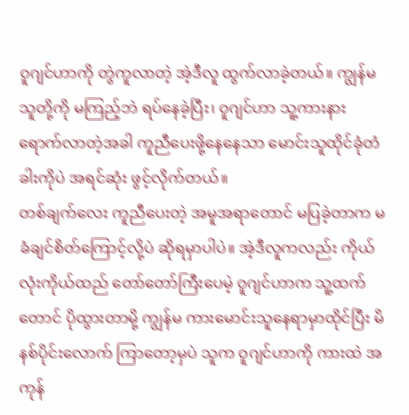ဝူဂျင်ဟာကို တွဲကူလာတဲ့ အဲ့ဒီလူ ထွက်လာခဲ့တယ်။ ကျွန်မ သူတို့ကို မကြည့်ဘဲ ရပ်နေခဲ့ပြီး၊ ဝူဂျင်ဟာ သူ့ကားနား ရောက်လာတဲ့အခါ ကူညီပေးဖို့နေနေသာ မောင်းသူထိုင်ခုံတံခါးကိုပဲ အရင်ဆုံး ဖွင့်လိုက်တယ်။
တစ်ချက်လေး ကူညီပေးတဲ့ အမူအရာတောင် မပြခဲ့တာက မခံချင်စိတ်ကြောင့်လို့ပဲ ဆိုရမှာပါပဲ။ အဲ့ဒီလူကလည်း ကိုယ်လုံးကိုယ်ထည် တော်တော်ကြီးပေမဲ့ ဝူဂျင်ဟာက သူ့ထက်တောင် ပိုထွားတာမို့ ကျွန်မ ကားမောင်းသူနေရာမှာထိုင်ပြီး မိနစ်ပိုင်းလောက် ကြာတော့မှပဲ သူက ဝူဂျင်ဟာကို ကားထဲ အကုန်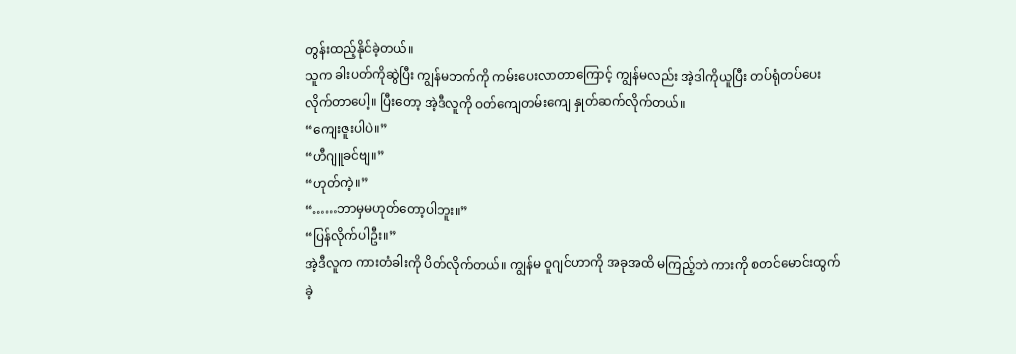တွန်းထည့်နိုင်ခဲ့တယ်။
သူက ခါးပတ်ကိုဆွဲပြီး ကျွန်မဘက်ကို ကမ်းပေးလာတာကြောင့် ကျွန်မလည်း အဲ့ဒါကိုယူပြီး တပ်ရုံတပ်ပေးလိုက်တာပေါ့။ ပြီးတော့ အဲ့ဒီလူကို ဝတ်ကျေတမ်းကျေ နှုတ်ဆက်လိုက်တယ်။
“ကျေးဇူးပါပဲ။”
“ဟီဂျူခင်ဗျ။”
“ဟုတ်ကဲ့။”
“……ဘာမှမဟုတ်တော့ပါဘူး။”
“ပြန်လိုက်ပါဦး။”
အဲ့ဒီလူက ကားတံခါးကို ပိတ်လိုက်တယ်။ ကျွန်မ ဝူဂျင်ဟာကို အခုအထိ မကြည့်ဘဲ ကားကို စတင်မောင်းထွက်ခဲ့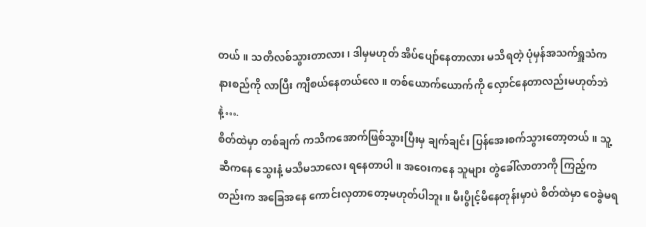တယ်။ သတိလစ်သွားတာလား၊ ဒါမှမဟုတ် အိပ်ပျော်နေတာလား မသိရတဲ့ ပုံမှန်အသက်ရှူသံက နားစည်ကို လာပြီး ကျီစယ်နေတယ်လေ။ တစ်ယောက်ယောက်ကို လှောင်နေတာလည်းမဟုတ်ဘဲနဲ့….
စိတ်ထဲမှာ တစ်ချက် ကသိကအောက်ဖြစ်သွားပြီးမှ ချက်ချင်း ပြန်အေးစက်သွားတော့တယ်။ သူ့ဆီကနေ သွေးနံ့ မသိမသာလေး ရနေတာပါ။ အဝေးကနေ သူများ တွဲခေါ်လာတာကို ကြည့်ကတည်းက အခြေအနေ ကောင်းလှတာတော့မဟုတ်ပါဘူး။ မီးပွိုင့်မိနေတုန်းမှာပဲ စိတ်ထဲမှာ ဝေခွဲမရ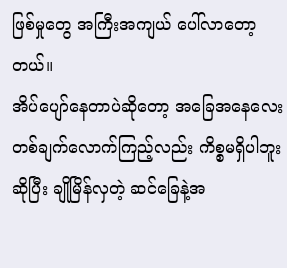ဖြစ်မှုတွေ အကြီးအကျယ် ပေါ်လာတော့တယ်။
အိပ်ပျော်နေတာပဲဆိုတော့ အခြေအနေလေး တစ်ချက်လောက်ကြည့်လည်း ကိစ္စမရှိပါဘူးဆိုပြီး ချိုမြိန်လှတဲ့ ဆင်ခြေနဲ့အ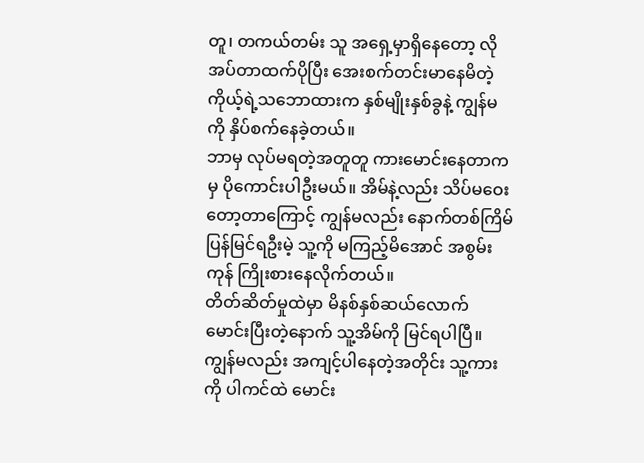တူ၊ တကယ်တမ်း သူ အရှေ့မှာရှိနေတော့ လိုအပ်တာထက်ပိုပြီး အေးစက်တင်းမာနေမိတဲ့ ကိုယ့်ရဲ့သဘောထားက နှစ်မျိုးနှစ်ခွနဲ့ ကျွန်မကို နှိပ်စက်နေခဲ့တယ်။
ဘာမှ လုပ်မရတဲ့အတူတူ ကားမောင်းနေတာကမှ ပိုကောင်းပါဦးမယ်။ အိမ်နဲ့လည်း သိပ်မဝေးတော့တာကြောင့် ကျွန်မလည်း နောက်တစ်ကြိမ် ပြန်မြင်ရဦးမဲ့ သူ့ကို မကြည့်မိအောင် အစွမ်းကုန် ကြိုးစားနေလိုက်တယ်။
တိတ်ဆိတ်မှုထဲမှာ မိနစ်နှစ်ဆယ်လောက် မောင်းပြီးတဲ့နောက် သူ့အိမ်ကို မြင်ရပါပြီ။ ကျွန်မလည်း အကျင့်ပါနေတဲ့အတိုင်း သူ့ကားကို ပါကင်ထဲ မောင်း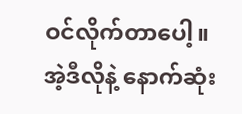ဝင်လိုက်တာပေါ့။
အဲ့ဒီလိုနဲ့ နောက်ဆုံး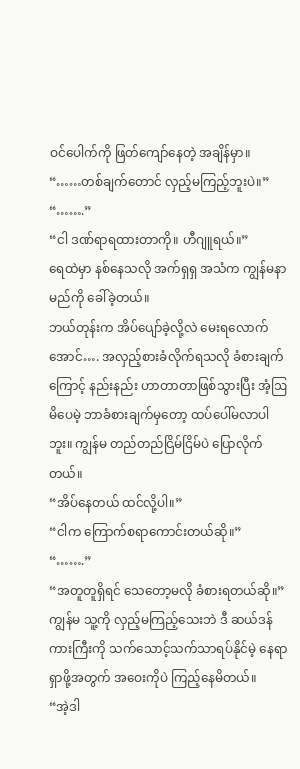ဝင်ပေါက်ကို ဖြတ်ကျော်နေတဲ့ အချိန်မှာ။
“……တစ်ချက်တောင် လှည့်မကြည့်ဘူးပဲ။”
“…….”
“ငါ ဒဏ်ရာရထားတာကို။ ဟီဂျူရယ်။”
ရေထဲမှာ နစ်နေသလို အက်ရှရှ အသံက ကျွန်မနာမည်ကို ခေါ်ခဲ့တယ်။
ဘယ်တုန်းက အိပ်ပျော်ခဲ့လို့လဲ မေးရလောက်အောင်…. အလှည့်စားခံလိုက်ရသလို ခံစားချက်ကြောင့် နည်းနည်း ဟာတာတာဖြစ်သွားပြီး အံ့ဩမိပေမဲ့ ဘာခံစားချက်မှတော့ ထပ်ပေါ်မလာပါဘူး။ ကျွန်မ တည်တည်ငြိမ်ငြိမ်ပဲ ပြောလိုက်တယ်။
“အိပ်နေတယ် ထင်လို့ပါ။”
“ငါက ကြောက်စရာကောင်းတယ်ဆို။”
“…….”
“အတူတူရှိရင် သေတော့မလို ခံစားရတယ်ဆို။”
ကျွန်မ သူ့ကို လှည့်မကြည့်သေးဘဲ ဒီ ဆယ်ဒန်ကားကြီးကို သက်သောင့်သက်သာရပ်နိုင်မဲ့ နေရာရှာဖို့အတွက် အဝေးကိုပဲ ကြည့်နေမိတယ်။
“အဲ့ဒါ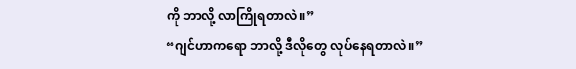ကို ဘာလို့ လာကြိုရတာလဲ။”
“ဂျင်ဟာကရော ဘာလို့ ဒီလိုတွေ လုပ်နေရတာလဲ။”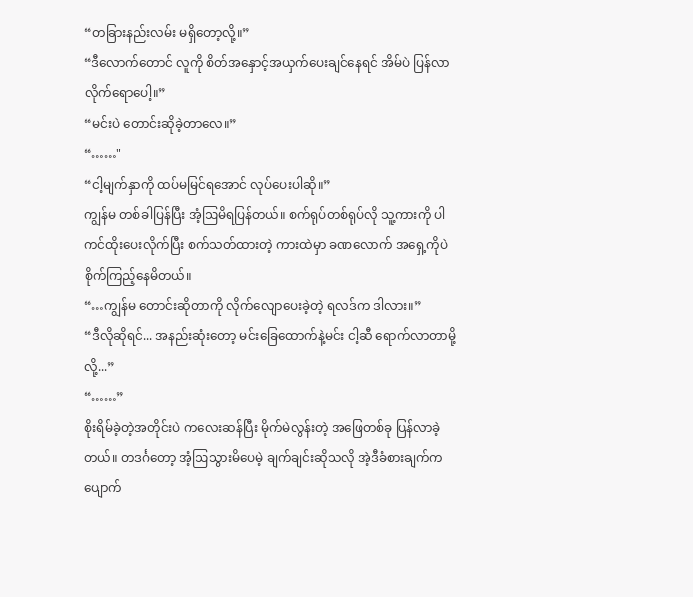“တခြားနည်းလမ်း မရှိတော့လို့။”
“ဒီလောက်တောင် လူကို စိတ်အနှောင့်အယှက်ပေးချင်နေရင် အိမ်ပဲ ပြန်လာလိုက်ရောပေါ့။”
“မင်းပဲ တောင်းဆိုခဲ့တာလေ။”
“……"
“ငါ့မျက်နှာကို ထပ်မမြင်ရအောင် လုပ်ပေးပါဆို။”
ကျွန်မ တစ်ခါပြန်ပြီး အံ့ဩမိရပြန်တယ်။ စက်ရုပ်တစ်ရုပ်လို သူ့ကားကို ပါကင်ထိုးပေးလိုက်ပြီး စက်သတ်ထားတဲ့ ကားထဲမှာ ခဏလောက် အရှေ့ကိုပဲ စိုက်ကြည့်နေမိတယ်။
“…ကျွန်မ တောင်းဆိုတာကို လိုက်လျောပေးခဲ့တဲ့ ရလဒ်က ဒါလား။”
“ဒီလိုဆိုရင်... အနည်းဆုံးတော့ မင်းခြေထောက်နဲ့မင်း ငါ့ဆီ ရောက်လာတာမို့လို့...”
“……”
စိုးရိမ်ခဲ့တဲ့အတိုင်းပဲ ကလေးဆန်ပြီး မိုက်မဲလွန်းတဲ့ အဖြေတစ်ခု ပြန်လာခဲ့တယ်။ တဒင်္ဂတော့ အံ့ဩသွားမိပေမဲ့ ချက်ချင်းဆိုသလို အဲ့ဒီခံစားချက်က ပျောက်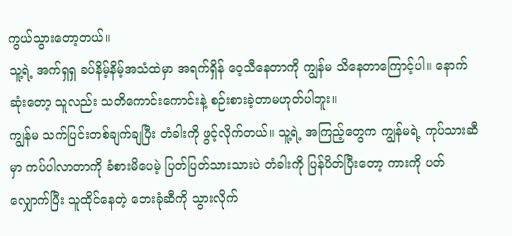ကွယ်သွားတော့တယ်။
သူ့ရဲ့ အက်ရှရှ ခပ်နိမ့်နိမ့်အသံထဲမှာ အရက်ရှိန် ဝေ့သီနေတာကို ကျွန်မ သိနေတာကြောင့်ပါ။ နောက်ဆုံးတော့ သူလည်း သတိကောင်းကောင်းနဲ့ စဉ်းစားခဲ့တာမဟုတ်ပါဘူး။
ကျွန်မ သက်ပြင်းတစ်ချက်ချပြီး တံခါးကို ဖွင့်လိုက်တယ်။ သူ့ရဲ့ အကြည့်တွေက ကျွန်မရဲ့ ကုပ်သားဆီမှာ ကပ်ပါလာတာကို ခံစားမိပေမဲ့ ပြတ်ပြတ်သားသားပဲ တံခါးကို ပြန်ပိတ်ပြီးတော့ ကားကို ပတ်လျှောက်ပြီး သူထိုင်နေတဲ့ ဘေးခုံဆီကို သွားလိုက်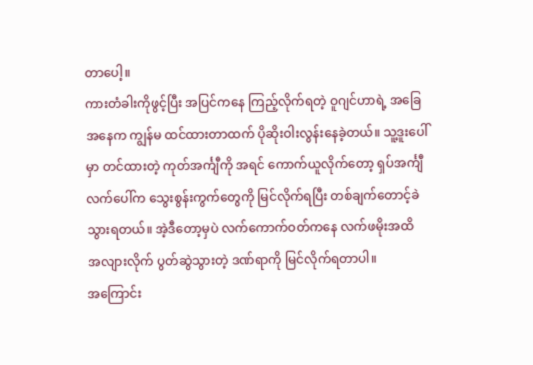တာပေါ့။
ကားတံခါးကိုဖွင့်ပြီး အပြင်ကနေ ကြည့်လိုက်ရတဲ့ ဝူဂျင်ဟာရဲ့ အခြေအနေက ကျွန်မ ထင်ထားတာထက် ပိုဆိုးဝါးလွန်းနေခဲ့တယ်။ သူ့ဒူးပေါ်မှာ တင်ထားတဲ့ ကုတ်အင်္ကျီကို အရင် ကောက်ယူလိုက်တော့ ရှပ်အင်္ကျီလက်ပေါ်က သွေးစွန်းကွက်တွေကို မြင်လိုက်ရပြီး တစ်ချက်တောင့်ခဲသွားရတယ်။ အဲ့ဒီတော့မှပဲ လက်ကောက်ဝတ်ကနေ လက်ဖမိုးအထိ အလျားလိုက် ပွတ်ဆွဲသွားတဲ့ ဒဏ်ရာကို မြင်လိုက်ရတာပါ။
အကြောင်း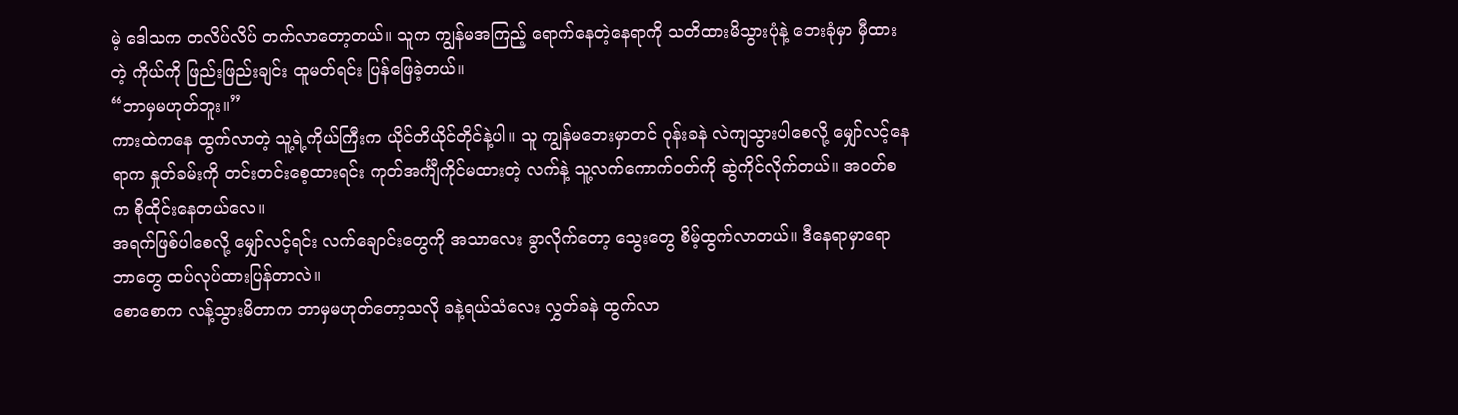မဲ့ ဒေါသက တလိပ်လိပ် တက်လာတော့တယ်။ သူက ကျွန်မအကြည့် ရောက်နေတဲ့နေရာကို သတိထားမိသွားပုံနဲ့ ဘေးခုံမှာ မှီထားတဲ့ ကိုယ်ကို ဖြည်းဖြည်းချင်း ထူမတ်ရင်း ပြန်ဖြေခဲ့တယ်။
“ဘာမှမဟုတ်ဘူး။”
ကားထဲကနေ ထွက်လာတဲ့ သူ့ရဲ့ကိုယ်ကြီးက ယိုင်တိယိုင်တိုင်နဲ့ပါ။ သူ ကျွန်မဘေးမှာတင် ဝုန်းခနဲ လဲကျသွားပါစေလို့ မျှော်လင့်နေရာက နှုတ်ခမ်းကို တင်းတင်းစေ့ထားရင်း ကုတ်အင်္ကျီကိုင်မထားတဲ့ လက်နဲ့ သူ့လက်ကောက်ဝတ်ကို ဆွဲကိုင်လိုက်တယ်။ အဝတ်စက စိုထိုင်းနေတယ်လေ။
အရက်ဖြစ်ပါစေလို့ မျှော်လင့်ရင်း လက်ချောင်းတွေကို အသာလေး ခွာလိုက်တော့ သွေးတွေ စိမ့်ထွက်လာတယ်။ ဒီနေရာမှာရော ဘာတွေ ထပ်လုပ်ထားပြန်တာလဲ။
စောစောက လန့်သွားမိတာက ဘာမှမဟုတ်တော့သလို ခနဲ့ရယ်သံလေး လွှတ်ခနဲ ထွက်လာ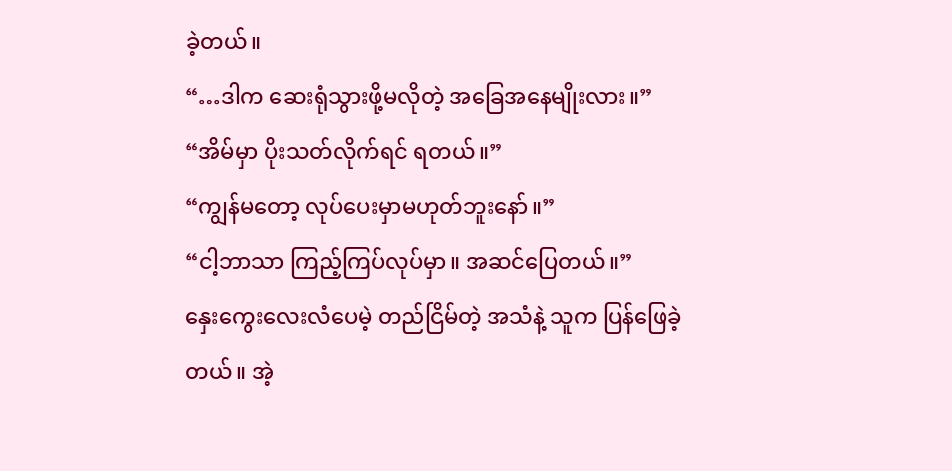ခဲ့တယ်။
“…ဒါက ဆေးရုံသွားဖို့မလိုတဲ့ အခြေအနေမျိုးလား။”
“အိမ်မှာ ပိုးသတ်လိုက်ရင် ရတယ်။”
“ကျွန်မတော့ လုပ်ပေးမှာမဟုတ်ဘူးနော်။”
“ငါ့ဘာသာ ကြည့်ကြပ်လုပ်မှာ။ အဆင်ပြေတယ်။”
နှေးကွေးလေးလံပေမဲ့ တည်ငြိမ်တဲ့ အသံနဲ့ သူက ပြန်ဖြေခဲ့တယ်။ အဲ့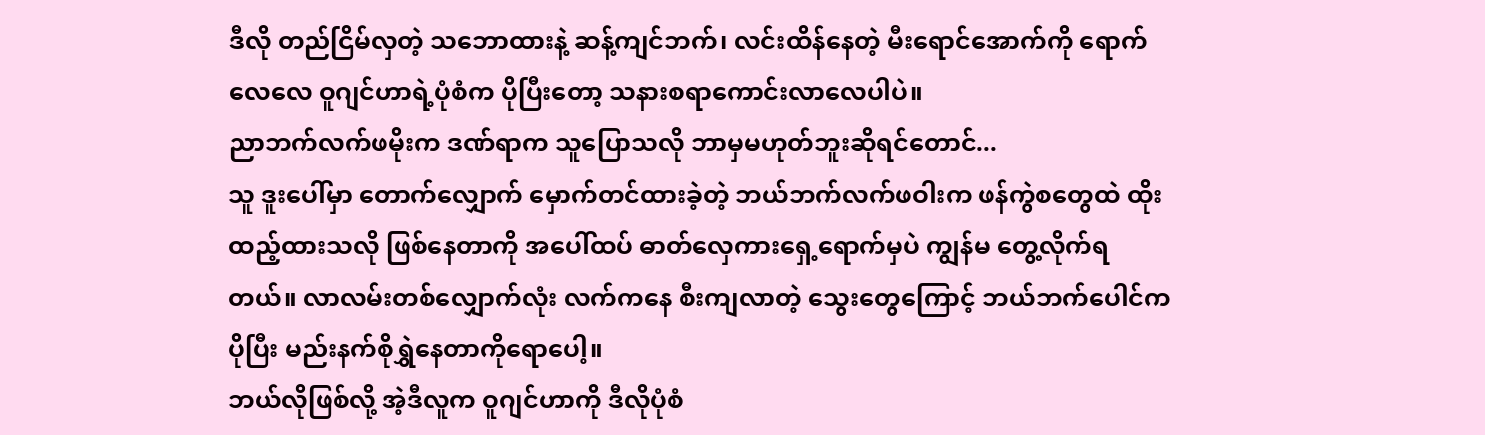ဒီလို တည်ငြိမ်လှတဲ့ သဘောထားနဲ့ ဆန့်ကျင်ဘက်၊ လင်းထိန်နေတဲ့ မီးရောင်အောက်ကို ရောက်လေလေ ဝူဂျင်ဟာရဲ့ပုံစံက ပိုပြီးတော့ သနားစရာကောင်းလာလေပါပဲ။
ညာဘက်လက်ဖမိုးက ဒဏ်ရာက သူပြောသလို ဘာမှမဟုတ်ဘူးဆိုရင်တောင်...
သူ ဒူးပေါ်မှာ တောက်လျှောက် မှောက်တင်ထားခဲ့တဲ့ ဘယ်ဘက်လက်ဖဝါးက ဖန်ကွဲစတွေထဲ ထိုးထည့်ထားသလို ဖြစ်နေတာကို အပေါ်ထပ် ဓာတ်လှေကားရှေ့ရောက်မှပဲ ကျွန်မ တွေ့လိုက်ရတယ်။ လာလမ်းတစ်လျှောက်လုံး လက်ကနေ စီးကျလာတဲ့ သွေးတွေကြောင့် ဘယ်ဘက်ပေါင်က ပိုပြီး မည်းနက်စိုရွှဲနေတာကိုရောပေါ့။
ဘယ်လိုဖြစ်လို့ အဲ့ဒီလူက ဝူဂျင်ဟာကို ဒီလိုပုံစံ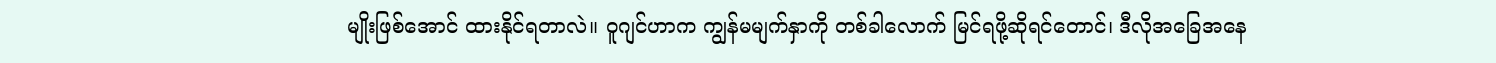မျိုးဖြစ်အောင် ထားနိုင်ရတာလဲ။ ဝူဂျင်ဟာက ကျွန်မမျက်နှာကို တစ်ခါလောက် မြင်ရဖို့ဆိုရင်တောင်၊ ဒီလိုအခြေအနေ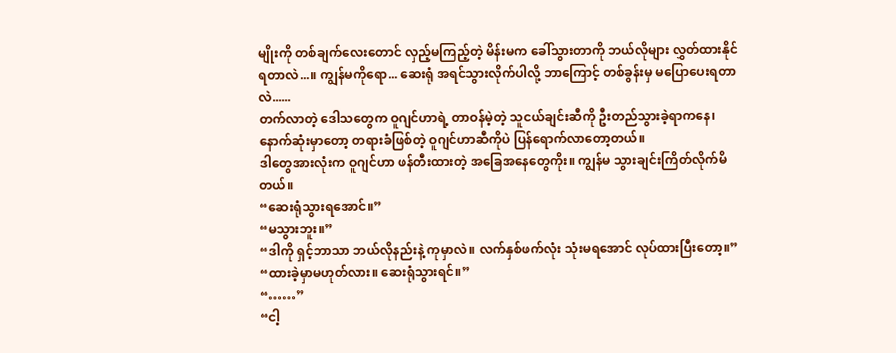မျိုးကို တစ်ချက်လေးတောင် လှည့်မကြည့်တဲ့ မိန်းမက ခေါ်သွားတာကို ဘယ်လိုများ လွှတ်ထားနိုင်ရတာလဲ...။ ကျွန်မကိုရော... ဆေးရုံ အရင်သွားလိုက်ပါလို့ ဘာကြောင့် တစ်ခွန်းမှ မပြောပေးရတာလဲ......
တက်လာတဲ့ ဒေါသတွေက ဝူဂျင်ဟာရဲ့ တာဝန်မဲ့တဲ့ သူငယ်ချင်းဆီကို ဦးတည်သွားခဲ့ရာကနေ၊ နောက်ဆုံးမှာတော့ တရားခံဖြစ်တဲ့ ဝူဂျင်ဟာဆီကိုပဲ ပြန်ရောက်လာတော့တယ်။
ဒါတွေအားလုံးက ဝူဂျင်ဟာ ဖန်တီးထားတဲ့ အခြေအနေတွေကိုး။ ကျွန်မ သွားချင်းကြိတ်လိုက်မိတယ်။
“ဆေးရုံသွားရအောင်။”
“မသွားဘူး။”
“ဒါကို ရှင့်ဘာသာ ဘယ်လိုနည်းနဲ့ ကုမှာလဲ။ လက်နှစ်ဖက်လုံး သုံးမရအောင် လုပ်ထားပြီးတော့။”
“ထားခဲ့မှာမဟုတ်လား။ ဆေးရုံသွားရင်။”
“……”
“ငါ့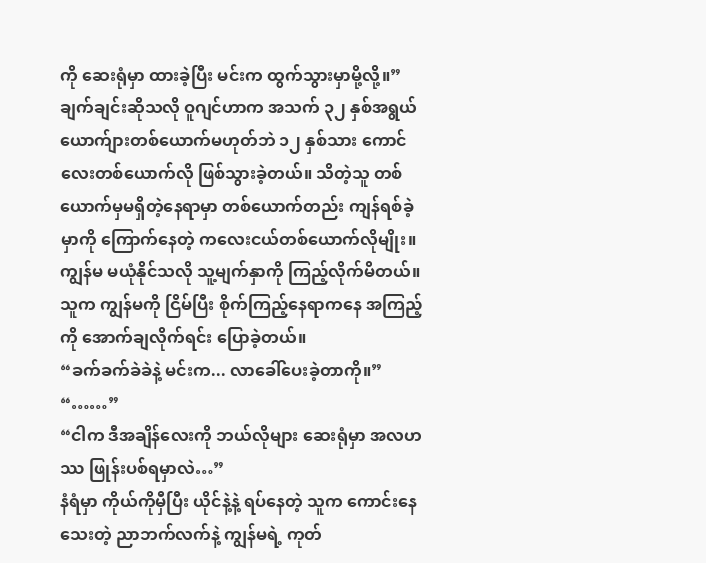ကို ဆေးရုံမှာ ထားခဲ့ပြီး မင်းက ထွက်သွားမှာမို့လို့။”
ချက်ချင်းဆိုသလို ဝူဂျင်ဟာက အသက် ၃၂ နှစ်အရွယ် ယောက်ျားတစ်ယောက်မဟုတ်ဘဲ ၁၂ နှစ်သား ကောင်လေးတစ်ယောက်လို ဖြစ်သွားခဲ့တယ်။ သိတဲ့သူ တစ်ယောက်မှမရှိတဲ့နေရာမှာ တစ်ယောက်တည်း ကျန်ရစ်ခဲ့မှာကို ကြောက်နေတဲ့ ကလေးငယ်တစ်ယောက်လိုမျိုး။
ကျွန်မ မယုံနိုင်သလို သူ့မျက်နှာကို ကြည့်လိုက်မိတယ်။ သူက ကျွန်မကို ငြိမ်ပြီး စိုက်ကြည့်နေရာကနေ အကြည့်ကို အောက်ချလိုက်ရင်း ပြောခဲ့တယ်။
“ခက်ခက်ခဲခဲနဲ့ မင်းက... လာခေါ်ပေးခဲ့တာကို။”
“……”
“ငါက ဒီအချိန်လေးကို ဘယ်လိုများ ဆေးရုံမှာ အလဟဿ ဖြုန်းပစ်ရမှာလဲ…”
နံရံမှာ ကိုယ်ကိုမှီပြီး ယိုင်နဲ့နဲ့ ရပ်နေတဲ့ သူက ကောင်းနေသေးတဲ့ ညာဘက်လက်နဲ့ ကျွန်မရဲ့ ကုတ်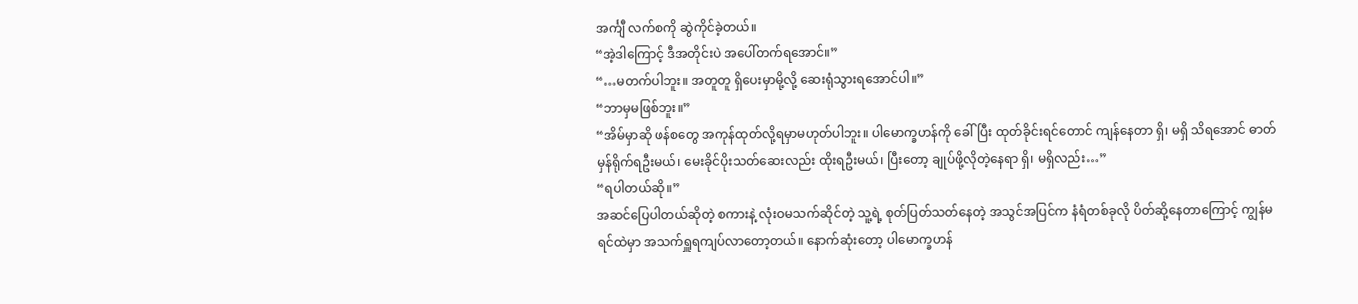အင်္ကျီ လက်စကို ဆွဲကိုင်ခဲ့တယ်။
“အဲ့ဒါကြောင့် ဒီအတိုင်းပဲ အပေါ်တက်ရအောင်။”
“…မတက်ပါဘူး။ အတူတူ ရှိပေးမှာမို့လို့ ဆေးရုံသွားရအောင်ပါ။”
“ဘာမှမဖြစ်ဘူး။”
“အိမ်မှာဆို ဖန်စတွေ အကုန်ထုတ်လို့ရမှာမဟုတ်ပါဘူး။ ပါမောက္ခဟန်ကို ခေါ်ပြီး ထုတ်ခိုင်းရင်တောင် ကျန်နေတာ ရှိ၊ မရှိ သိရအောင် ဓာတ်မှန်ရိုက်ရဦးမယ်၊ မေးခိုင်ပိုးသတ်ဆေးလည်း ထိုးရဦးမယ်၊ ပြီးတော့ ချုပ်ဖို့လိုတဲ့နေရာ ရှိ၊ မရှိလည်း…”
“ရပါတယ်ဆို။”
အဆင်ပြေပါတယ်ဆိုတဲ့ စကားနဲ့ လုံးဝမသက်ဆိုင်တဲ့ သူ့ရဲ့ စုတ်ပြတ်သတ်နေတဲ့ အသွင်အပြင်က နံရံတစ်ခုလို ပိတ်ဆို့နေတာကြောင့် ကျွန်မ ရင်ထဲမှာ အသက်ရှူရကျပ်လာတော့တယ်။ နောက်ဆုံးတော့ ပါမောက္ခဟန်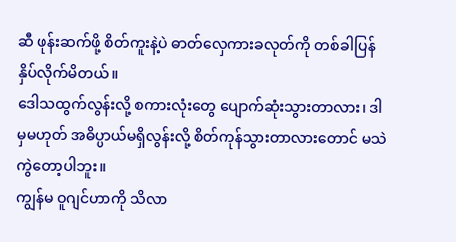ဆီ ဖုန်းဆက်ဖို့ စိတ်ကူးနဲ့ပဲ ဓာတ်လှေကားခလုတ်ကို တစ်ခါပြန်နှိပ်လိုက်မိတယ်။
ဒေါသထွက်လွန်းလို့ စကားလုံးတွေ ပျောက်ဆုံးသွားတာလား၊ ဒါမှမဟုတ် အဓိပ္ပာယ်မရှိလွန်းလို့ စိတ်ကုန်သွားတာလားတောင် မသဲကွဲတော့ပါဘူး။
ကျွန်မ ဝူဂျင်ဟာကို သိလာ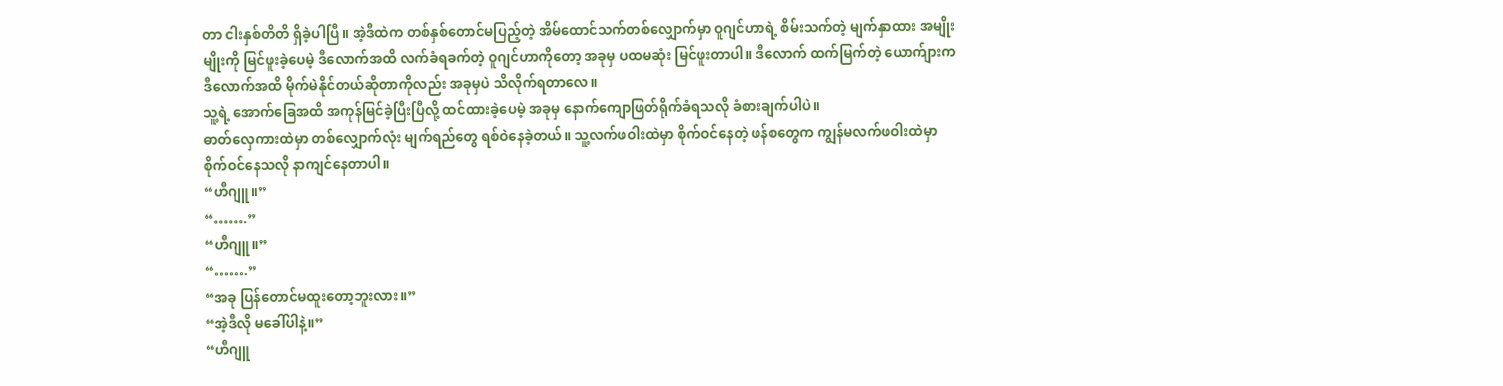တာ ငါးနှစ်တိတိ ရှိခဲ့ပါပြီ။ အဲ့ဒီထဲက တစ်နှစ်တောင်မပြည့်တဲ့ အိမ်ထောင်သက်တစ်လျှောက်မှာ ဝူဂျင်ဟာရဲ့ စိမ်းသက်တဲ့ မျက်နှာထား အမျိုးမျိုးကို မြင်ဖူးခဲ့ပေမဲ့ ဒီလောက်အထိ လက်ခံရခက်တဲ့ ဝူဂျင်ဟာကိုတော့ အခုမှ ပထမဆုံး မြင်ဖူးတာပါ။ ဒီလောက် ထက်မြက်တဲ့ ယောက်ျားက ဒီလောက်အထိ မိုက်မဲနိုင်တယ်ဆိုတာကိုလည်း အခုမှပဲ သိလိုက်ရတာလေ။
သူ့ရဲ့ အောက်ခြေအထိ အကုန်မြင်ခဲ့ပြီးပြီလို့ ထင်ထားခဲ့ပေမဲ့ အခုမှ နောက်ကျောဖြတ်ရိုက်ခံရသလို ခံစားချက်ပါပဲ။
ဓာတ်လှေကားထဲမှာ တစ်လျှောက်လုံး မျက်ရည်တွေ ရစ်ဝဲနေခဲ့တယ်။ သူ့လက်ဖဝါးထဲမှာ စိုက်ဝင်နေတဲ့ ဖန်စတွေက ကျွန်မလက်ဖဝါးထဲမှာ စိုက်ဝင်နေသလို နာကျင်နေတာပါ။
“ဟီဂျူ။”
“…….”
“ဟီဂျူ။”
“…….”
“အခု ပြန်တောင်မထူးတော့ဘူးလား။”
“အဲ့ဒီလို မခေါ်ပါနဲ့။”
“ဟီဂျူ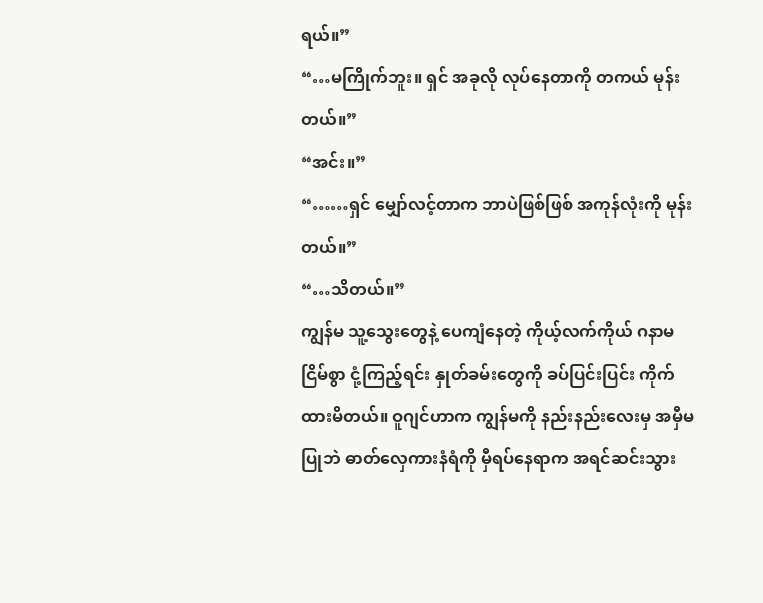ရယ်။”
“…မကြိုက်ဘူး။ ရှင် အခုလို လုပ်နေတာကို တကယ် မုန်းတယ်။”
“အင်း။”
“……ရှင် မျှော်လင့်တာက ဘာပဲဖြစ်ဖြစ် အကုန်လုံးကို မုန်းတယ်။”
“…သိတယ်။”
ကျွန်မ သူ့သွေးတွေနဲ့ ပေကျံနေတဲ့ ကိုယ့်လက်ကိုယ် ဂနာမငြိမ်စွာ ငုံ့ကြည့်ရင်း နှုတ်ခမ်းတွေကို ခပ်ပြင်းပြင်း ကိုက်ထားမိတယ်။ ဝူဂျင်ဟာက ကျွန်မကို နည်းနည်းလေးမှ အမှီမပြုဘဲ ဓာတ်လှေကားနံရံကို မှီရပ်နေရာက အရင်ဆင်းသွား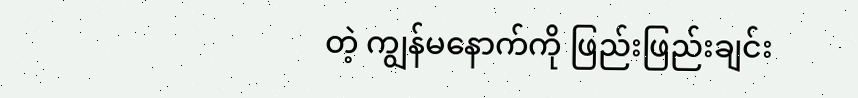တဲ့ ကျွန်မနောက်ကို ဖြည်းဖြည်းချင်း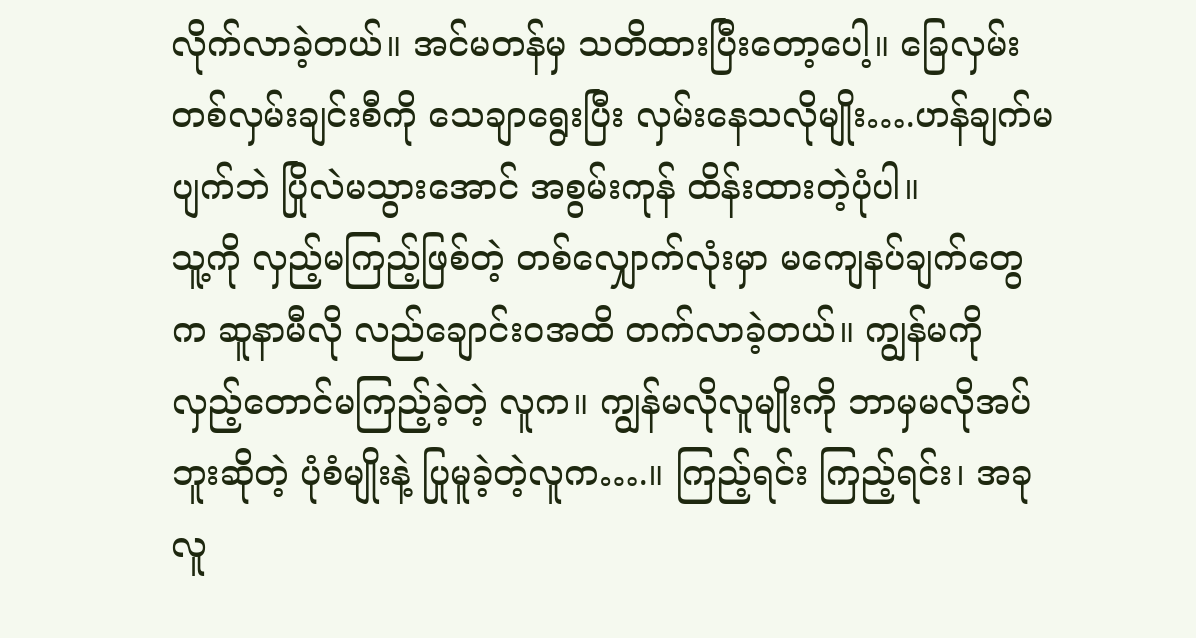လိုက်လာခဲ့တယ်။ အင်မတန်မှ သတိထားပြီးတော့ပေါ့။ ခြေလှမ်းတစ်လှမ်းချင်းစီကို သေချာရွေးပြီး လှမ်းနေသလိုမျိုး….ဟန်ချက်မပျက်ဘဲ ပြိုလဲမသွားအောင် အစွမ်းကုန် ထိန်းထားတဲ့ပုံပါ။
သူ့ကို လှည့်မကြည့်ဖြစ်တဲ့ တစ်လျှောက်လုံးမှာ မကျေနပ်ချက်တွေက ဆူနာမီလို လည်ချောင်းဝအထိ တက်လာခဲ့တယ်။ ကျွန်မကို လှည့်တောင်မကြည့်ခဲ့တဲ့ လူက။ ကျွန်မလိုလူမျိုးကို ဘာမှမလိုအပ်ဘူးဆိုတဲ့ ပုံစံမျိုးနဲ့ ပြုမူခဲ့တဲ့လူက….။ ကြည့်ရင်း ကြည့်ရင်း၊ အခု လူ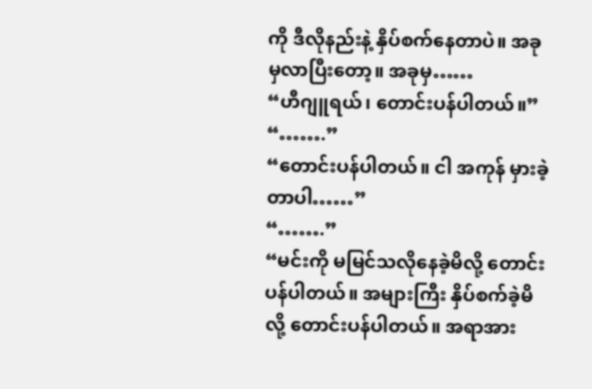ကို ဒီလိုနည်းနဲ့ နှိပ်စက်နေတာပဲ။ အခုမှလာပြီးတော့။ အခုမှ……
“ဟီဂျူရယ်၊ တောင်းပန်ပါတယ်။”
“…….”
“တောင်းပန်ပါတယ်။ ငါ အကုန် မှားခဲ့တာပါ……”
“…….”
“မင်းကို မမြင်သလိုနေခဲ့မိလို့ တောင်းပန်ပါတယ်။ အများကြီး နှိပ်စက်ခဲ့မိလို့ တောင်းပန်ပါတယ်။ အရာအား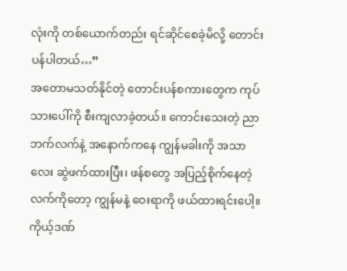လုံးကို တစ်ယောက်တည်း ရင်ဆိုင်စေခဲ့မိလို့ တောင်းပန်ပါတယ်…”
အတောမသတ်နိုင်တဲ့ တောင်းပန်စကားတွေက ကုပ်သားပေါ်ကို စီးကျလာခဲ့တယ်။ ကောင်းသေးတဲ့ ညာဘက်လက်နဲ့ အနောက်ကနေ ကျွန်မခါးကို အသာလေး ဆွဲဖက်ထားပြီး၊ ဖန်စတွေ အပြည့်စိုက်နေတဲ့ လက်ကိုတော့ ကျွန်မနဲ့ ဝေးရာကို ဖယ်ထားရင်းပေါ့။
ကိုယ့်ဒဏ်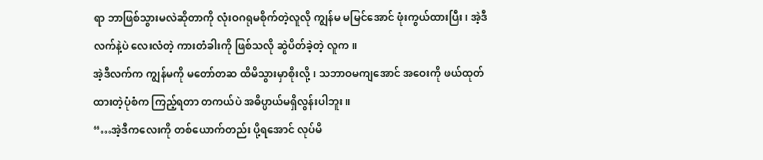ရာ ဘာဖြစ်သွားမလဲဆိုတာကို လုံးဝဂရုမစိုက်တဲ့လူလို ကျွန်မ မမြင်အောင် ဖုံးကွယ်ထားပြီး၊ အဲ့ဒီလက်နဲ့ပဲ လေးလံတဲ့ ကားတံခါးကို ဖြစ်သလို ဆွဲပိတ်ခဲ့တဲ့ လူက။
အဲ့ဒီလက်က ကျွန်မကို မတော်တဆ ထိမိသွားမှာစိုးလို့၊ သဘာဝမကျအောင် အဝေးကို ဖယ်ထုတ်ထားတဲ့ပုံစံက ကြည့်ရတာ တကယ်ပဲ အဓိပ္ပာယ်မရှိလွန်းပါဘူး။
“…အဲ့ဒီကလေးကို တစ်ယောက်တည်း ပို့ရအောင် လုပ်မိ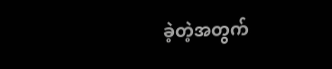ခဲ့တဲ့အတွက်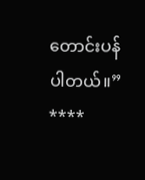တောင်းပန်ပါတယ်။”
****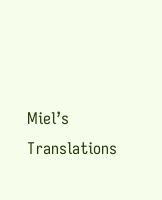Miel’s Translations